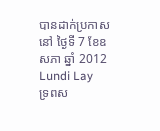បានដាក់ប្រកាសនៅ ថ្ងៃទី 7 ខែឧសភា ឆ្នាំ 2012
Lundi Lay
ទ្រពស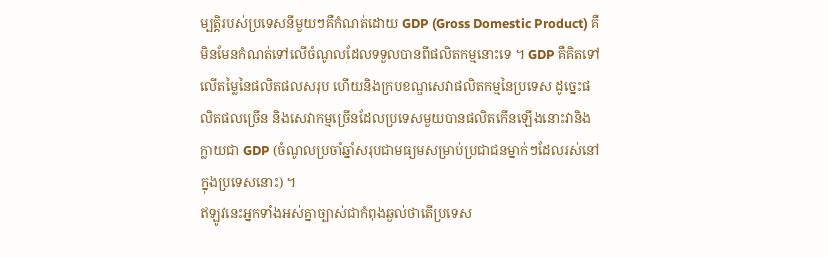ម្បត្តិរបស់ប្រទេសនីមួយៗគឺកំណត់ដោយ GDP (Gross Domestic Product) គឺមិនមែនកំណត់ទៅលើចំណូលដែលទទួលបានពីផលិតកម្មនោះទេ ។ GDP គឺគិតទៅលើតម្លៃនៃផលិតផលសរុប ហើយនិងក្របខណ្ឌសេវាផលិតកម្មនៃប្រទេស ដូច្នេះផលិតផលច្រើន និងសេវាកម្មច្រើនដែលប្រទេសមួយបានផលិតកើនឡើងនោះវានិងក្លាយជា GDP (ចំណូលប្រចាំឆ្នាំសរុបជាមធ្យមសម្រាប់ប្រជាជនម្នាក់ៗដែលរស់នៅក្នុងប្រទេសនោះ) ។
ឥឡូវនេះអ្នកទាំងអស់គ្នាច្បាស់ជាកំពុងឆ្ងល់ថាតើប្រទេស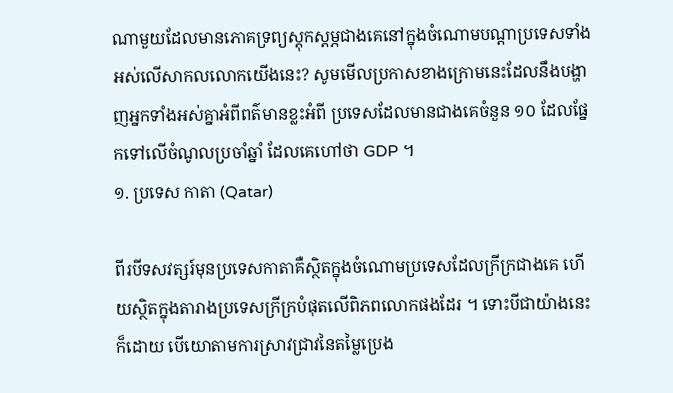ណាមួយដែលមានភោគទ្រព្យស្តុកស្តម្ភជាងគេនៅក្នុងចំណោមបណ្តាប្រទេសទាំងអស់លើសាកលលោកយើងនេះ? សូមមើលប្រកាសខាងក្រោមនេះដែលនឹងបង្ហាញអ្នកទាំងអស់គ្នាអំពីពត៌មានខ្លះអំពី ប្រទេសដែលមានជាងគេចំនួន ១០ ដែលផ្នែកទៅលើចំណូលប្រចាំឆ្នាំ ដែលគេហៅថា GDP ។
១. ប្រទេស កាតា (Qatar)

ពីរបីទសវត្សរ៍មុនប្រទេសកាតាគឺស្ថិតក្នុងចំណោមប្រទេសដែលក្រីក្រជាងគេ ហើយស្ថិតក្នុងតារាងប្រទេសក្រីក្របំផុតលើពិភពលោកផងដែរ ។ ទោះបីជាយ៉ាងនេះក៏ដោយ បើយោតាមការស្រាវជ្រាវនៃតម្លៃប្រេង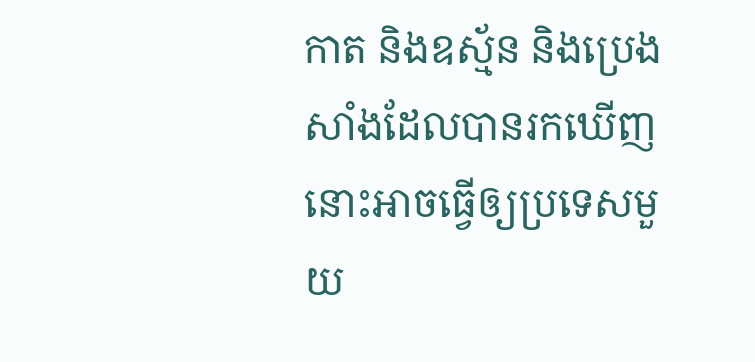កាត និងឧស្ម័ន និងប្រេងសាំងដែលបានរកឃើញនោះអាចធ្វើឲ្យប្រទេសមួយ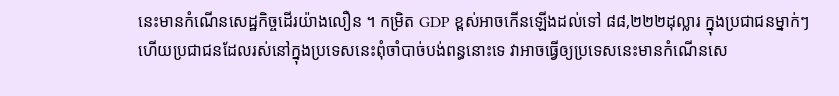នេះមានកំណើនសេដ្ឋកិច្ចដើរយ៉ាងលឿន ។ កម្រិត GDP ខ្ពស់អាចកើនឡើងដល់ទៅ ៨៨,២២២ដុល្លារ ក្នុងប្រជាជនម្នាក់ៗ ហើយប្រជាជនដែលរស់នៅក្នុងប្រទេសនេះពុំចាំបាច់បង់ពន្ធនោះទេ វាអាចធ្វើឲ្យប្រទេសនេះមានកំណើនសេ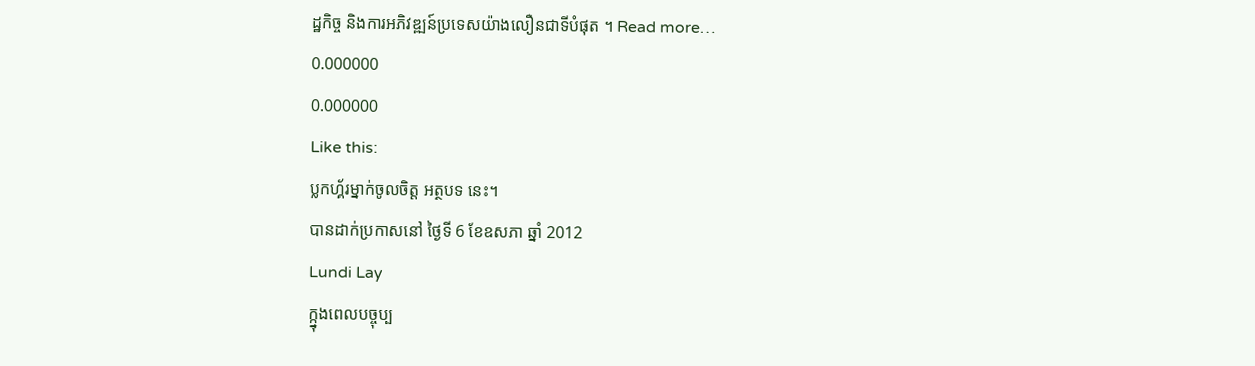ដ្ឋកិច្ច និងការអភិវឌ្ឍន៍ប្រទេសយ៉ាងលឿនជាទីបំផុត ។ Read more…
0.000000
0.000000
Like this:
ប្លកហ្គ័រម្នាក់ចូលចិត្ត អត្ថបទ នេះ។
បានដាក់ប្រកាសនៅ ថ្ងៃទី 6 ខែឧសភា ឆ្នាំ 2012
Lundi Lay
ក្ក្នុងពេលបច្ចុប្ប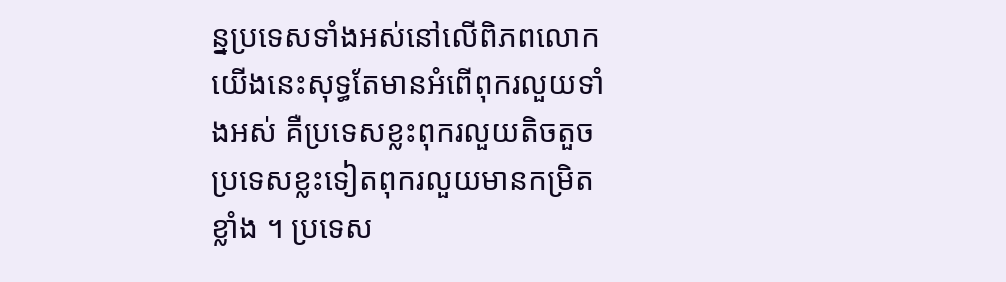ន្នប្រទេសទាំងអស់នៅលើពិភពលោកយើងនេះសុទ្ធតែមានអំពើពុករលួយទាំងអស់ គឺប្រទេសខ្លះពុករលួយតិចតួច ប្រទេសខ្លះទៀតពុករលួយមានកម្រិតខ្លាំង ។ ប្រទេស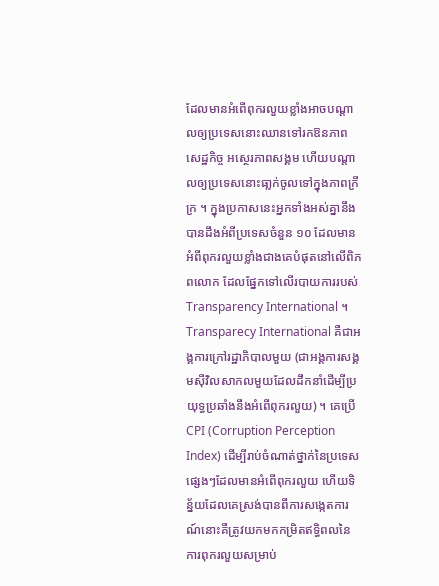ដែលមានអំពើពុករលួយខ្លាំងអាចបណ្តាលឲ្យប្រទេសនោះឈានទៅរកឱនភាពសេដ្ឋកិច្ច អស្ថេរភាពសង្គម ហើយបណ្តាលឲ្យប្រទេសនោះធា្លក់ចូលទៅក្នុងភាពក្រីក្រ ។ ក្នុងប្រកាសនេះអ្នកទាំងអស់គ្នានឹងបានដឹងអំពីប្រទេសចំនួន ១០ ដែលមានអំពីពុករលួយខ្លាំងជាងគេបំផុតនៅលើពិភពលោក ដែលផ្នែកទៅលើរបាយការរបស់ Transparency International ។
Transparecy International គឺជាអង្គការក្រៅរដ្ឋាភិបាលមួយ (ជាអង្គការសង្គមស៊ីវិលសាកលមួយដែលដឹកនាំដើម្បីប្រយុទ្ធប្រឆាំងនឹងអំពើពុករលួយ) ។ គេប្រើ CPI (Corruption Perception Index) ដើម្បីរាប់ចំណាត់ថ្នាក់នៃប្រទេសផ្សេងៗដែលមានអំពើពុករលួយ ហើយទិន្ន័យដែលគេស្រង់បានពីការសង្កេតការណ៍នោះគឺត្រូវយកមកកម្រិតឥទិ្ធពលនៃការពុករលួយសម្រាប់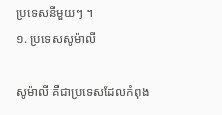ប្រទេសនីមួយៗ ។
១. ប្រទេសសូម៉ាលី

សូម៉ាលី គឺជាប្រទេសដែលកំពុង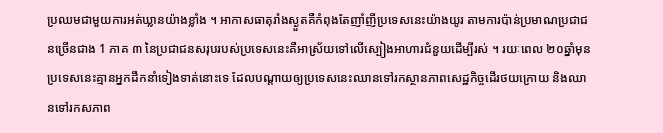ប្រឈមជាមួយការអត់ឃ្លានយ៉ាងខ្លាំង ។ អាកាសធាតុរាំងស្ងួតគឺកំពុងតែញាំញីប្រទេសនេះយ៉ាងយូរ តាមការប៉ាន់ប្រមាណប្រជាជនច្រើនជាង 1 ភាគ ៣ នៃប្រជាជនសរុបរបស់ប្រទេសនេះគឺអាស្រ័យទៅលើស្បៀងអាហារជំនួយដើម្បីរស់ ។ រយៈពេល ២០ឆ្នាំមុនប្រទេសនេះគ្មានអ្នកដឹកនាំទៀងទាត់នោះទេ ដែលបណ្តាយឲ្យប្រទេសនេះឈានទៅរកស្ថានភាពសេដ្ឋកិច្ចដើរថយក្រោយ និងឈានទៅរកសភាព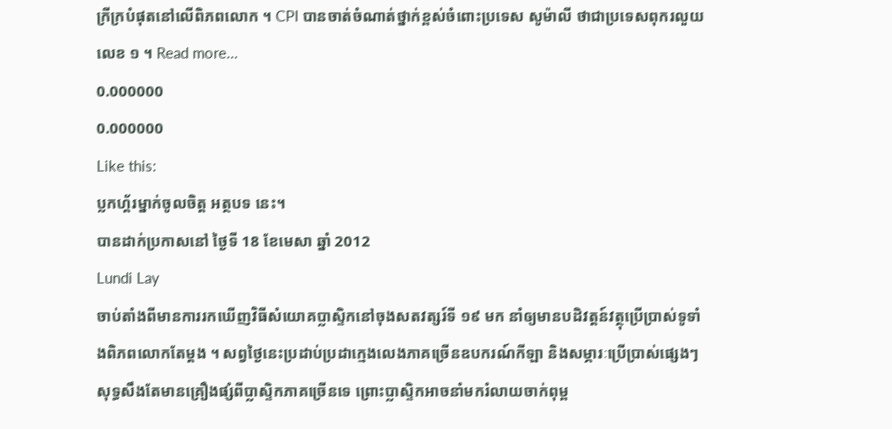ក្រីក្របំផុតនៅលើពិភពលោក ។ CPI បានចាត់ចំណាត់ថ្នាក់ខ្ពស់ចំពោះប្រទេស សូម៉ាលី ថាជាប្រទេសពុករលួយលេខ ១ ។ Read more…
0.000000
0.000000
Like this:
ប្លកហ្គ័រម្នាក់ចូលចិត្ត អត្ថបទ នេះ។
បានដាក់ប្រកាសនៅ ថ្ងៃទី 18 ខែមេសា ឆ្នាំ 2012
Lundi Lay
ចាប់តាំងពីមានការរកឃើញវិធីសំយោគប្លាស្ទិកនៅចុងសតវត្សរ៍ទី ១៩ មក នាំឲ្យមានបដិវត្តន៍វត្ថុប្រើប្រាស់ទូទាំងពិភពលោកតែម្តង ។ សព្វថ្ងៃនេះប្រដាប់ប្រដាក្មេងលេងភាគច្រើនឧបករណ៍កីឡា និងសម្ភារៈប្រើប្រាស់ផ្សេងៗសុទ្ធសឹងតែមានគ្រឿងផ្សំពីប្លាស្ទិកភាគច្រើនទេ ព្រោះប្លាស្ទិកអាចនាំមករំលាយចាក់ពុម្ព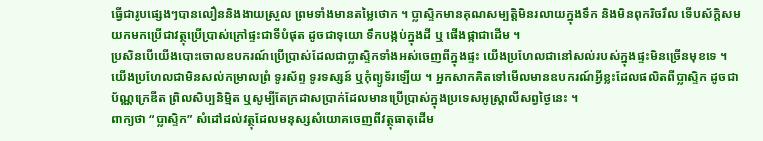ធ្វើជារូបផ្សេងៗបានលឿននិងងាយស្រួល ព្រមទាំងមានតម្លៃថោក ។ ប្លាស្ទិកមានគុណសម្បត្តិមិនរលាយក្នុងទឹក និងមិនពុករិចរឹល ទើបស័ក្តិសមយកមកប្រើជាវត្ថុប្រើប្រាស់ក្រៅផ្ទះជាទីបំផុត ដូចជាទុយោ ទឹកបង្កប់ក្នុងដី ឬ ផើងផ្កាជាដើម ។
ប្រសិនបើយើងបោះចោលឧបករណ៍ប្រើប្រាស់ដែលជាប្លាស្ទិកទាំងអស់ចេញពីក្នុងផ្ទះ យើងប្រហែលជានៅសល់របស់ក្នុងផ្ទះមិនច្រើនមុខទេ ។ យើងប្រហែលជាមិនសល់កម្រាលព្រំ ទូរស័ព្ទ ទូរទស្សន៍ ឬកុំព្យូទ័រឡើយ ។ អ្នកសាកគិតទៅមើលមានឧបករណ៍អ្វីខ្លះដែលផលិតពីប្លាស្ទិក ដូចជាប័ណ្ណក្រេឌីត ព្រិលសិប្បនិម្មិត ឬសូម្បីតែក្រដាសប្រាក់ដែលមានប្រើប្រាស់ក្នុងប្រទេសអូស្ត្រាលីសព្វថ្ងៃនេះ ។
ពាក្យថា “ប្លាស្ទិក” សំដៅដល់វត្ថុដែលមនុស្សសំយោគចេញពីវត្ថុធាតុដើម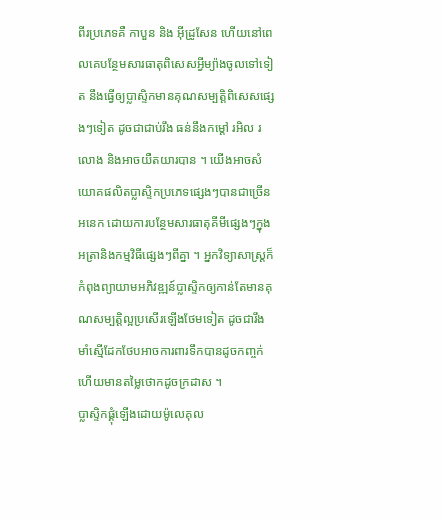ពីរប្រភេទគឺ កាបួន និង អ៊ីដ្រូសែន ហើយនៅពេលគេបន្ថែមសារធាតុពិសេសអ្វីម្យ៉ាងចូលទៅទៀត នឹងធ្វើឲ្យប្លាស្ទិកមានគុណសម្បត្តិពិសេសផ្សេងៗទៀត ដូចជាជាប់រឹង ធន់នឹងកម្តៅ រអិល រលោង និងអាចយឺតយារបាន ។ យើងអាចសំយោគផលិតប្លាស្ទិកប្រភេទផ្សេងៗបានជាច្រើនអនេក ដោយការបន្ថែមសារធាតុគីមីផ្សេងៗក្នុងអត្រានិងកម្មវិធីផ្សេងៗពីគ្នា ។ អ្នកវិទ្យាសាស្រ្តក៏កំពុងព្យាយាមអភិវឌ្ឍន៍ប្លាស្ទិកឲ្យកាន់តែមានគុណសម្បត្តិល្អប្រសើរឡើងថែមទៀត ដូចជារឹងមាំស្មើដែកថែបអាចការពារទឹកបានដូចកញ្ចក់ ហើយមានតម្លៃថោកដូចក្រដាស ។
ប្លាស្ទិកផ្គុំឡើងដោយម៉ូលេគុល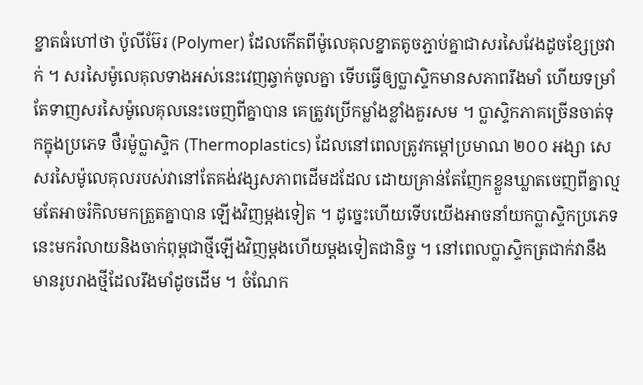ខ្នាតធំហៅថា ប៉ូលីម៊ែរ (Polymer) ដែលកើតពីម៉ូលេគុលខ្នាតតូចភ្ជាប់គ្នាជាសរសៃវែងដូចខ្សែច្រវាក់ ។ សរសៃម៉ូលេគុលទាងអស់នេះវេញឆ្វាក់ចូលគ្នា ទើបធ្វើឲ្យប្លាស្ទិកមានសភាពរឹងមាំ ហើយទម្រាំតែទាញសរសៃម៉ូលេគុលនេះចេញពីគ្នាបាន គេត្រូវប្រើកម្លាំងខ្លាំងគួរសម ។ ប្លាស្ទិកភាគច្រើនចាត់ទុកក្នុងប្រភេទ ថឺរម៉ូប្លាស្ទិក (Thermoplastics) ដែលនៅពេលត្រូវកម្តៅប្រមាណ ២០០ អង្សា សេ សរសៃម៉ូលេគុលរបស់វានៅតែគង់វង្សសភាពដើមដដែល ដោយគ្រាន់តែញែកខ្លួនឃ្លាតចេញពីគ្នាល្មមតែអាចរំកិលមកត្រួតគ្នាបាន ឡើងវិញម្តងទៀត ។ ដូច្នេះហើយទើបយើងអាចនាំយកប្លាស្ទិកប្រភេទនេះមករំលាយនិងចាក់ពុម្ពជាថ្មីឡើងវិញម្តងហើយម្តងទៀតជានិច្ច ។ នៅពេលប្លាស្ទិកត្រជាក់វានឹងមានរូបរាងថ្មីដែលរឹងមាំដូចដើម ។ ចំណែក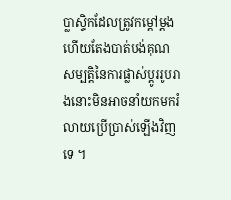ប្លាស្ទិកដែលត្រូវកម្តៅម្តងហើយតែងបាត់បង់គុណសម្បត្តិនៃការផ្លាស់ប្ដូររូបរាងនោះមិនអាចនាំយកមករំលាយប្រើប្រាស់ឡើងវិញទេ ។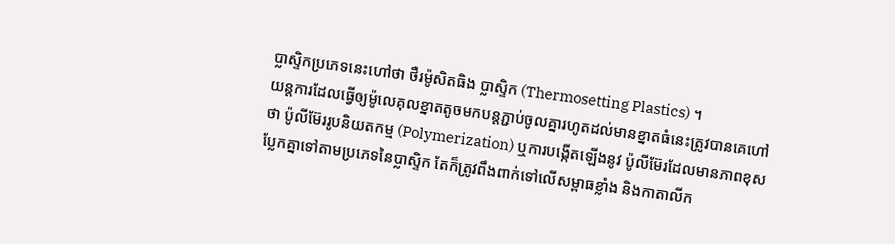ប្លាស្ទិកប្រភេទនេះហៅថា ថឺរម៉ូសិតធិង ប្លាស្ទិក (Thermosetting Plastics) ។
យន្តការដែលធ្វើឲ្យម៉ូលេគុលខ្នាតតូចមកបន្តភ្ជាប់ចូលគ្នារហូតដល់មានខ្នាតធំនេះត្រូវបានគេហៅថា ប៉ូលីម៊ែររូបនិយតកម្ម (Polymerization) ឬការបង្កើតឡើងនូវ ប៉ូលីម៊ែរដែលមានភាពខុសប្លែកគ្នាទៅតាមប្រភេទនៃប្លាស្ទិក តែក៏ត្រូវពឹងពាក់ទៅលើសម្ពាធខ្លាំង និងកាតាលីក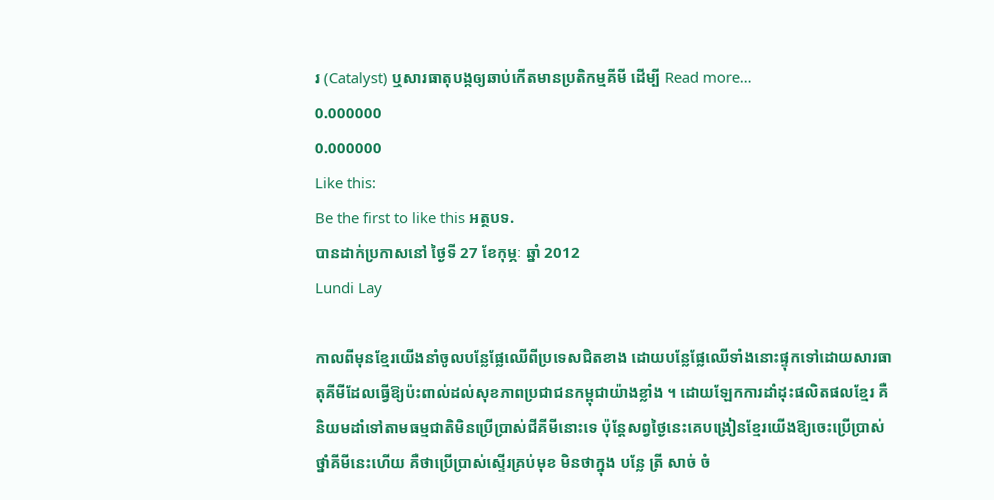រ (Catalyst) ឬសារធាតុបង្កឲ្យឆាប់កើតមានប្រតិកម្មគីមី ដើម្បី Read more…
0.000000
0.000000
Like this:
Be the first to like this អត្ថបទ.
បានដាក់ប្រកាសនៅ ថ្ងៃទី 27 ខែកុម្ភៈ ឆ្នាំ 2012
Lundi Lay

កាលពីមុនខ្មែរយើងនាំចូលបន្លែផ្លែឈើពីប្រទេសជិតខាង ដោយបន្លែផ្លែឈើទាំងនោះផ្ទុកទៅដោយសារធាតុគីមីដែលធ្វើឱ្យប៉ះពាល់ដល់សុខភាពប្រជាជនកម្ពុជាយ៉ាងខ្លាំង ។ ដោយឡែកការដាំដុះផលិតផលខ្មែរ គឺនិយមដាំទៅតាមធម្មជាតិមិនប្រើប្រាស់ជីគីមីនោះទេ ប៉ុន្តែសព្វថ្ងៃនេះគេបង្រៀនខ្មែរយើងឱ្យចេះប្រើប្រាស់ថ្នាំគីមីនេះហើយ គឺថាប្រើប្រាស់ស្ទើរគ្រប់មុខ មិនថាក្នុង បន្លែ ត្រី សាច់ ចំ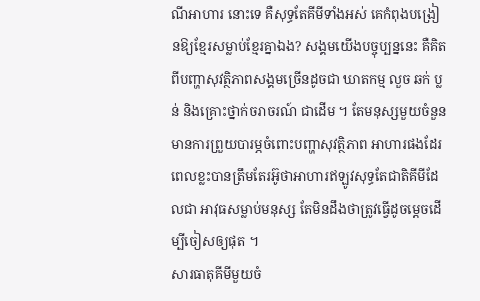ណីអាហារ នោះទេ គឺសុទ្ធតែគីមីទាំងអស់ គេកំពុងបង្រៀនឱ្យខ្មែរសម្លាប់ខ្មែរគ្នាឯង? សង្គមយើងបច្ចុប្បន្ននេះ គឺគិតពីបញ្ហាសុវត្ថិភាពសង្គមច្រើនដូចជា ឃាតកម្ម លួច ឆក់ ប្លន់ និងគ្រោះថ្នាក់ចរាចរណ៍ ជាដើម ។ តែមនុស្សមួយចំនួនមានការព្រួយបារម្ភចំពោះបញ្ហាសុវត្ថិភាព អាហារផងដែរ ពេលខ្លះបានត្រឹមតែរអ៊ូថាអាហារឥឡូវសុទ្ធតែជាតិគីមីដែលជា អាវុធសម្លាប់មនុស្ស តែមិនដឹងថាត្រូវធ្វើដូចម្តេចដើម្បីចៀសឲ្យផុត ។
សារធាតុគីមីមួយចំ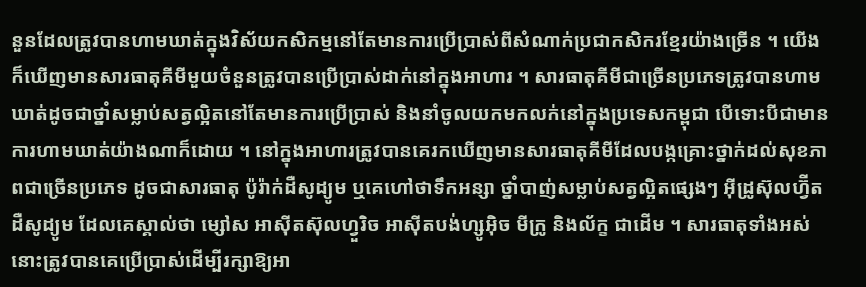នួនដែលត្រូវបានហាមឃាត់ក្នុងវិស័យកសិកម្មនៅតែមានការប្រើប្រាស់ពីសំណាក់ប្រជាកសិករខ្មែរយ៉ាងច្រើន ។ យើងក៏ឃើញមានសារធាតុគីមីមួយចំនួនត្រូវបានប្រើប្រាស់ដាក់នៅក្នុងអាហារ ។ សារធាតុគីមីជាច្រើនប្រភេទត្រូវបានហាមឃាត់ដូចជាថ្នាំសម្លាប់សត្វល្អិតនៅតែមានការប្រើប្រាស់ និងនាំចូលយកមកលក់នៅក្នុងប្រទេសកម្ពុជា បើទោះបីជាមានការហាមឃាត់យ៉ាងណាក៏ដោយ ។ នៅក្នុងអាហារត្រូវបានគេរកឃើញមានសារធាតុគីមីដែលបង្កគ្រោះថ្នាក់ដល់សុខភាពជាច្រើនប្រភេទ ដូចជាសារធាតុ ប៉ូរ៉ាក់ដឺសូដ្យូម ឬគេហៅថាទឹកអន្សា ថ្នាំបាញ់សម្លាប់សត្វល្អិតផ្សេងៗ អ៊ីដ្រូស៊ុលហ្វ៊ីត ដឺសូដ្យូម ដែលគេស្គាល់ថា ម្សៅស អាស៊ីតស៊ុលហ្វួរិច អាស៊ីតបង់ហ្សូអ៊ិច មីក្រូ និងល័ក្ខ ជាដើម ។ សារធាតុទាំងអស់នោះត្រូវបានគេប្រើប្រាស់ដើម្បីរក្សាឱ្យអា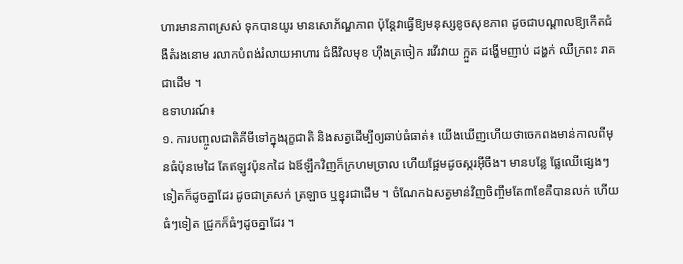ហារមានភាពស្រស់ ទុកបានយូរ មានសោភ័ណ្ឌភាព ប៉ុន្តែវាធ្វើឱ្យមនុស្សខូចសុខភាព ដូចជាបណ្តាលឱ្យកើតជំងឺតំរងនោម រលាកបំពង់រំលាយអាហារ ជំងឺវិលមុខ ហ៊ឹងត្រចៀក រវើរវាយ ក្អួត ដង្ហើមញាប់ ដង្ហក់ ឈឺក្រពះ រាគ ជាដើម ។
ឧទាហរណ៍៖
១. ការបញ្ចូលជាតិគីមីទៅក្នុងរុក្ខជាតិ និងសត្វដើម្បីឲ្យឆាប់ធំធាត់៖ យើងឃើញហើយថាចេកពងមាន់កាលពីមុនធំប៉ុនមេដៃ តែឥឡូវប៉ុនកដៃ ឯឪឡឹកវិញក៏ក្រហមច្រាល ហើយផ្អែមដូចស្ករអ៊ីចឹង។ មានបន្លែ ផ្លែឈើផ្សេងៗទៀតក៏ដូចគ្នាដែរ ដូចជាត្រសក់ ត្រឡាច ឬខ្នុរជាដើម ។ ចំណែកឯសត្វមាន់វិញចិញ្ចឹមតែ៣ខែគឺបានលក់ ហើយធំៗទៀត ជ្រូកក៏ធំៗដូចគ្នាដែរ ។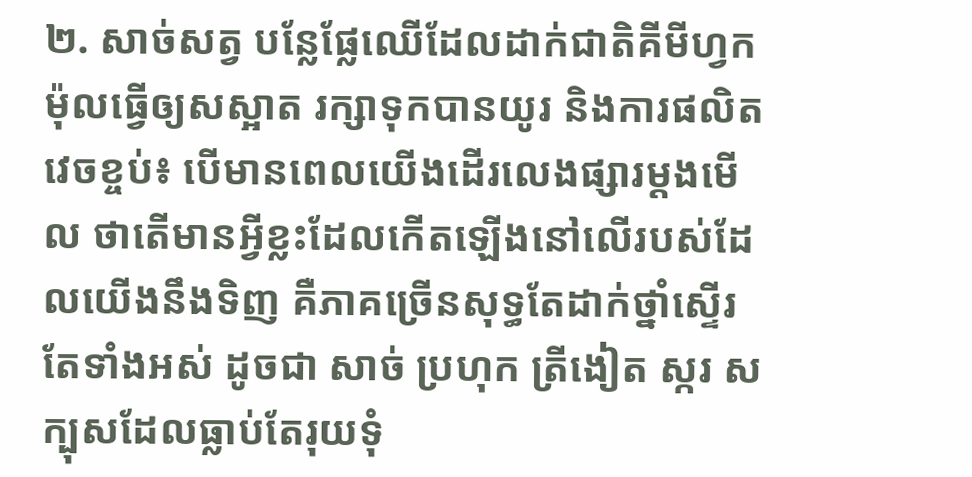២. សាច់សត្វ បន្លែផ្លែឈើដែលដាក់ជាតិគីមីហ្វកម៉ុលធ្វើឲ្យសស្អាត រក្សាទុកបានយូរ និងការផលិតវេចខ្ចប់៖ បើមានពេលយើងដើរលេងផ្សារម្តងមើល ថាតើមានអ្វីខ្លះដែលកើតឡើងនៅលើរបស់ដែលយើងនឹងទិញ គឺភាគច្រើនសុទ្ធតែដាក់ថ្នាំស្ទើរតែទាំងអស់ ដូចជា សាច់ ប្រហុក ត្រីងៀត ស្ករ សក្បុសដែលធ្លាប់តែរុយទុំ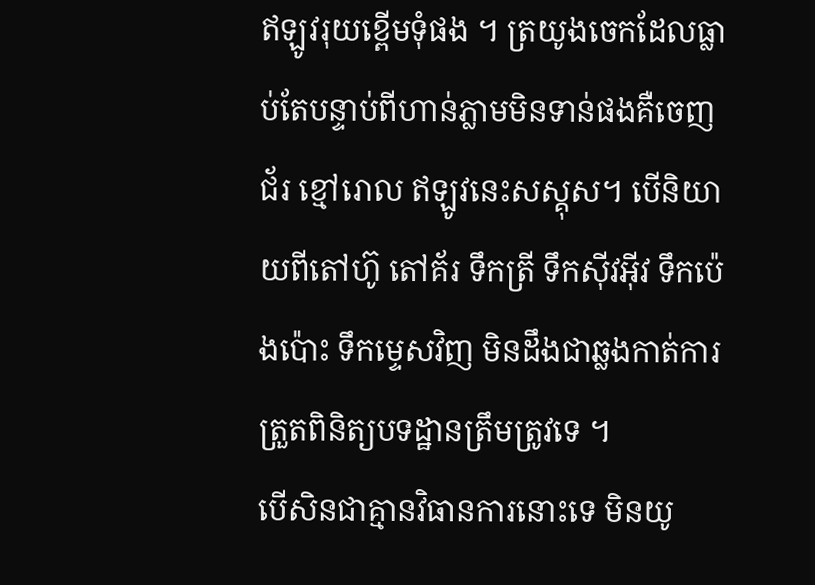ឥឡូវរុយខ្ពើមទុំផង ។ ត្រយូងចេកដែលធ្លាប់តែបន្ទាប់ពីហាន់ភ្លាមមិនទាន់ផងគឺចេញជ័រ ខ្មៅរោល ឥឡូវនេះសស្គុស។ បើនិយាយពីតៅហ៊ូ តៅគ័រ ទឹកត្រី ទឹកស៊ីវអ៊ីវ ទឹកប៉េងប៉ោះ ទឹកម្ទេសវិញ មិនដឹងជាឆ្លងកាត់ការត្រួតពិនិត្យបទដ្ឋានត្រឹមត្រូវទេ ។
បើសិនជាគ្មានវិធានការនោះទេ មិនយូ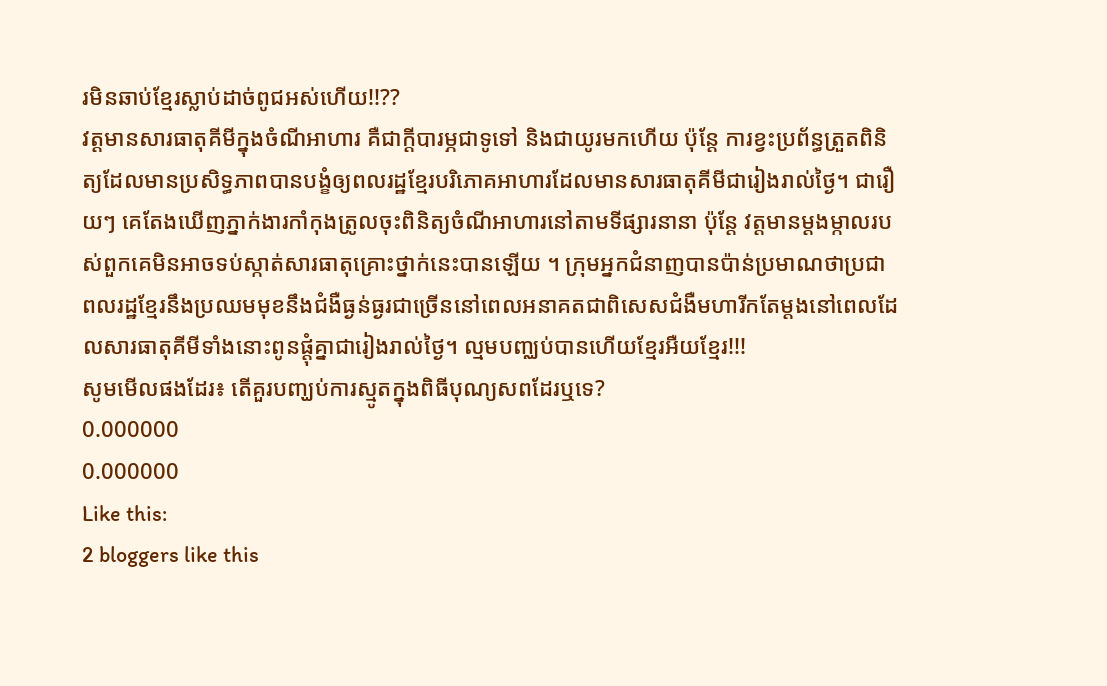រមិនឆាប់ខ្មែរស្លាប់ដាច់ពូជអស់ហើយ!!??
វត្តមានសារធាតុគីមីក្នុងចំណីអាហារ គឺជាក្តីបារម្ភជាទូទៅ និងជាយូរមកហើយ ប៉ុន្តែ ការខ្វះប្រព័ន្ធត្រួតពិនិត្យដែលមានប្រសិទ្ធភាពបានបង្ខំឲ្យពលរដ្ឋខ្មែរបរិភោគអាហារដែលមានសារធាតុគីមីជារៀងរាល់ថ្ងៃ។ ជារឿយៗ គេតែងឃើញភ្នាក់ងារកាំកុងត្រូលចុះពិនិត្យចំណីអាហារនៅតាមទីផ្សារនានា ប៉ុន្តែ វត្តមានម្តងម្កាលរបស់ពួកគេមិនអាចទប់ស្កាត់សារធាតុគ្រោះថ្នាក់នេះបានឡើយ ។ ក្រុមអ្នកជំនាញបានប៉ាន់ប្រមាណថាប្រជាពលរដ្ឋខ្មែរនឹងប្រឈមមុខនឹងជំងឺធ្ងន់ធ្ងរជាច្រើននៅពេលអនាគតជាពិសេសជំងឺមហារីកតែម្តងនៅពេលដែលសារធាតុគីមីទាំងនោះពូនផ្តុំគ្នាជារៀងរាល់ថ្ងៃ។ ល្មមបញ្ឈប់បានហើយខ្មែរអឺយខ្មែរ!!!
សូមមើលផងដែរ៖ តើគួរបញ្ឃប់ការស្មូតក្នុងពិធីបុណ្យសពដែរឬទេ?
0.000000
0.000000
Like this:
2 bloggers like this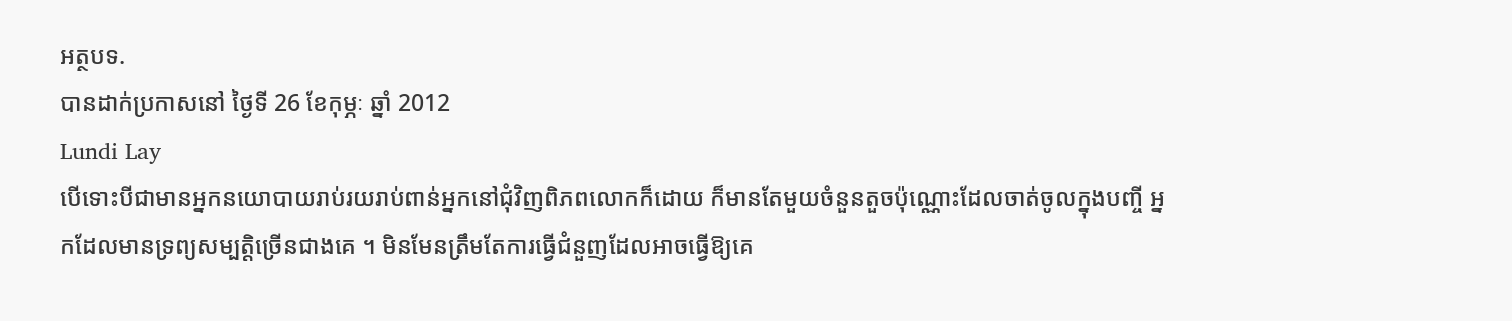អត្ថបទ.
បានដាក់ប្រកាសនៅ ថ្ងៃទី 26 ខែកុម្ភៈ ឆ្នាំ 2012
Lundi Lay
បើទោះបីជាមានអ្នកនយោបាយរាប់រយរាប់ពាន់អ្នកនៅជុំវិញពិភពលោកក៏ដោយ ក៏មានតែមួយចំនួនតួចប៉ុណ្ណោះដែលចាត់ចូលក្នុងបញ្ចី អ្នកដែលមានទ្រព្យសម្បតិ្តច្រើនជាងគេ ។ មិនមែនត្រឹមតែការធ្វើជំនួញដែលអាចធ្វើឱ្យគេ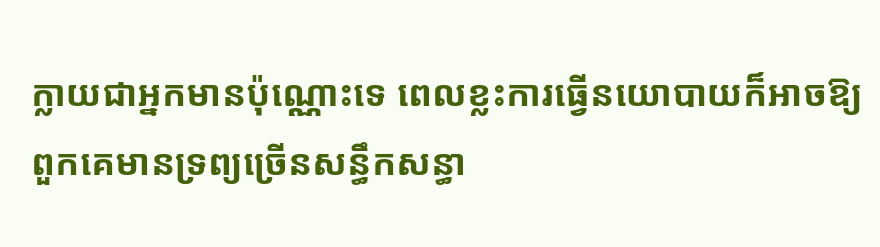ក្លាយជាអ្នកមានប៉ុណ្ណោះទេ ពេលខ្លះការធ្វើនយោបាយក៏អាចឱ្យពួកគេមានទ្រព្យច្រើនសន្ធឹកសន្ធា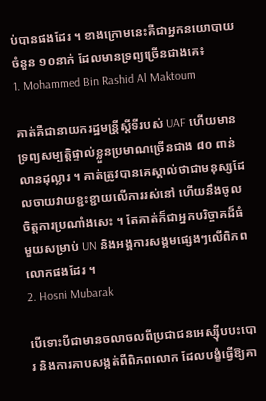ប់បានផងដែរ ។ ខាងក្រោមនេះគឺជាអ្នកនយោបាយចំនួន ១០នាក់ ដែលមានទ្រព្យច្រើនជាងគេ៖
1. Mohammed Bin Rashid Al Maktoum

គាត់គឺជានាយករដ្ឋមន្រី្តសី្តទីរបស់ UAF ហើយមានទ្រព្យសម្បត្តិផ្ទាល់ខ្លួនប្រមាណច្រើនជាង ៨០ ពាន់លានដុល្លារ ។ គាត់ត្រូវបានគេស្គាល់ថាជាមនុស្សដែលចាយវាយខ្ជះខ្ជាយលើការរស់នៅ ហើយនឹងចូលចិត្តការប្រណាំងសេះ ។ តែគាត់ក៏ជាអ្នកបរិច្ចាគដ៏ធំមួយសម្រាប់ UN និងអង្គការសង្គមផ្សេងៗលើពិភពលោកផងដែរ ។
2. Hosni Mubarak

បើទោះបីជាមានចលាចលពីប្រជាជនអេស្ស៊ីបបះបោរ និងការគាបសង្កត់ពីពិភពលោក ដែលបង្ខំធ្វើឱ្យគា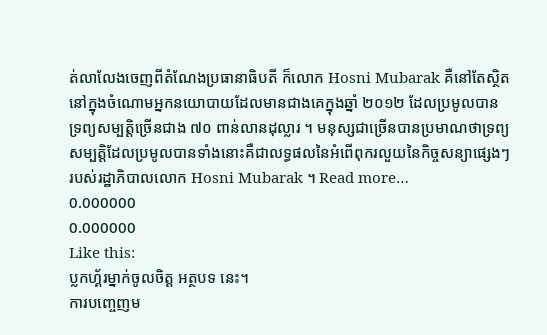ត់លាលែងចេញពីតំណែងប្រធានាធិបតី ក៏លោក Hosni Mubarak គឺនៅតែស្ថិតនៅក្នុងចំណោមអ្នកនយោបាយដែលមានជាងគេក្នុងឆ្នាំ ២០១២ ដែលប្រមូលបានទ្រព្យសម្បត្តិច្រើនជាង ៧០ ពាន់លានដុល្លារ ។ មនុស្សជាច្រើនបានប្រមាណថាទ្រព្យសម្បត្តិដែលប្រមូលបានទាំងនោះគឺជាលទ្ធផលនៃអំពើពុករលួយនៃកិច្ចសន្យាផ្សេងៗរបស់រដ្ឋាភិបាលលោក Hosni Mubarak ។ Read more…
0.000000
0.000000
Like this:
ប្លកហ្គ័រម្នាក់ចូលចិត្ត អត្ថបទ នេះ។
ការបញ្ចេញម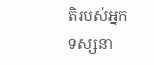តិរបស់អ្នកទស្សនា